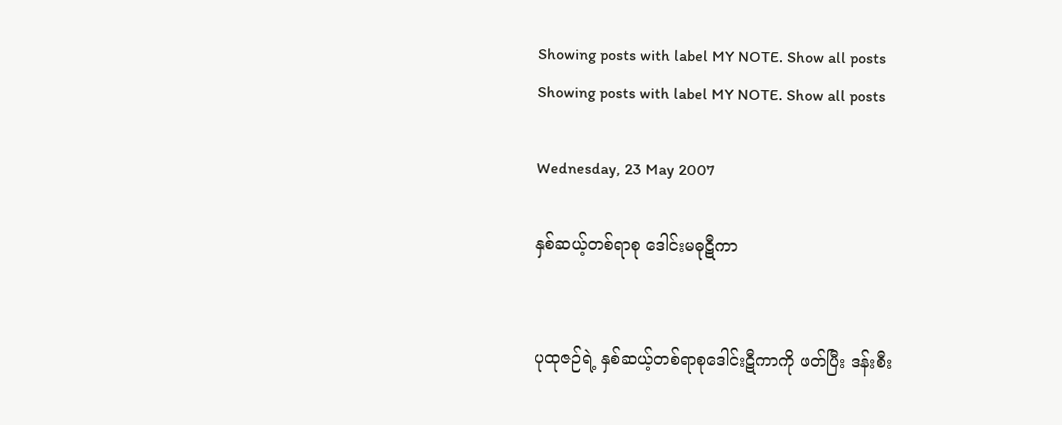Showing posts with label MY NOTE. Show all posts
Showing posts with label MY NOTE. Show all posts

Wednesday, 23 May 2007

နှစ်ဆယ့်တစ်ရာစု ဒေါင်းမဓုဋီကာ


ပုထုဇဉ်ရဲ့ နှစ်ဆယ့်တစ်ရာစုဒေါင်းဋီကာကို ဖတ်ပြီး ဒန်းစီး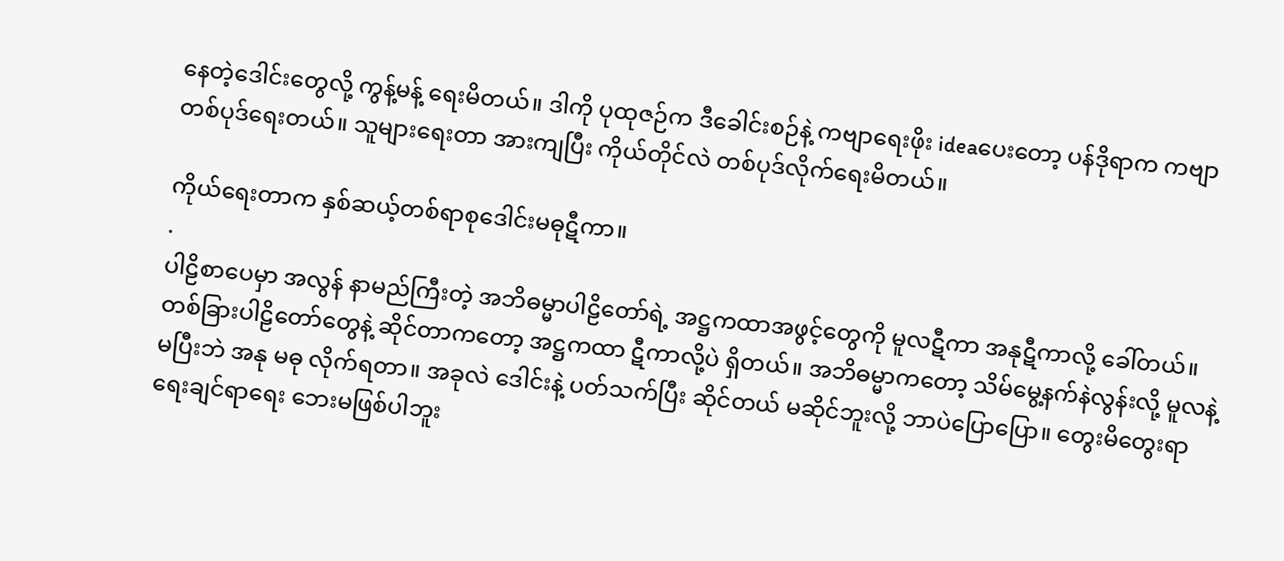နေတဲ့ဒေါင်းတွေလို့ ကွန့်မန့် ရေးမိတယ်။ ဒါကို ပုထုဇဉ်က ဒီခေါင်းစဉ်နဲ့ ကဗျာရေးဖိုး ideaပေးတော့ ပန်ဒိုရာက ကဗျာတစ်ပုဒ်ရေးတယ်။ သူများရေးတာ အားကျပြီး ကိုယ်တိုင်လဲ တစ်ပုဒ်လိုက်ရေးမိတယ်။

ကိုယ်ရေးတာက နှစ်ဆယ့်တစ်ရာစုဒေါင်းမဓုဋီကာ။
.
ပါဠိစာပေမှာ အလွန် နာမည်ကြီးတဲ့ အဘိဓမ္မာပါဠိတော်ရဲ့ အဋ္ဌကထာအဖွင့်တွေကို မူလဋီကာ အနုဋီကာလို့ ခေါ်တယ်။ တစ်ခြားပါဠိတော်တွေနဲ့ ဆိုင်တာကတော့ အဋ္ဌကထာ ဋီကာလို့ပဲ ရှိတယ်။ အဘိဓမ္မာကတော့ သိမ်မွေ့နက်နဲလွန်းလို့ မူလနဲ့ မပြီးဘဲ အနု မဓု လိုက်ရတာ။ အခုလဲ ဒေါင်းနဲ့ ပတ်သက်ပြီး ဆိုင်တယ် မဆိုင်ဘူးလို့ ဘာပဲပြောပြော။ တွေးမိတွေးရာ ရေးချင်ရာရေး ဘေးမဖြစ်ပါဘူး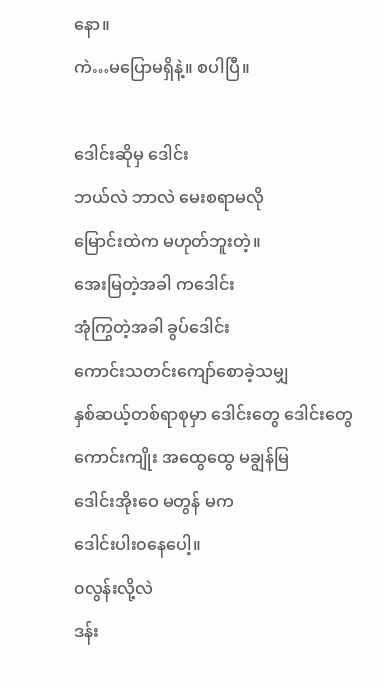နော။
ကဲ…မပြောမရှိနဲ့။ စပါပြီ။

ဒေါင်းဆိုမှ ဒေါင်း
ဘယ်လဲ ဘာလဲ မေးစရာမလို
မြောင်းထဲက မဟုတ်ဘူးတဲ့။
အေးမြတဲ့အခါ ကဒေါင်း
အုံကြွတဲ့အခါ ခွပ်ဒေါင်း
ကောင်းသတင်းကျော်စောခဲ့သမျှ
နှစ်ဆယ့်တစ်ရာစုမှာ ဒေါင်းတွေ ဒေါင်းတွေ
ကောင်းကျိုး အထွေထွေ မချွန်မြ
ဒေါင်းအိုးဝေ မတွန် မက
ဒေါင်းပါး၀နေပေါ့။
၀လွန်းလို့လဲ
ဒန်း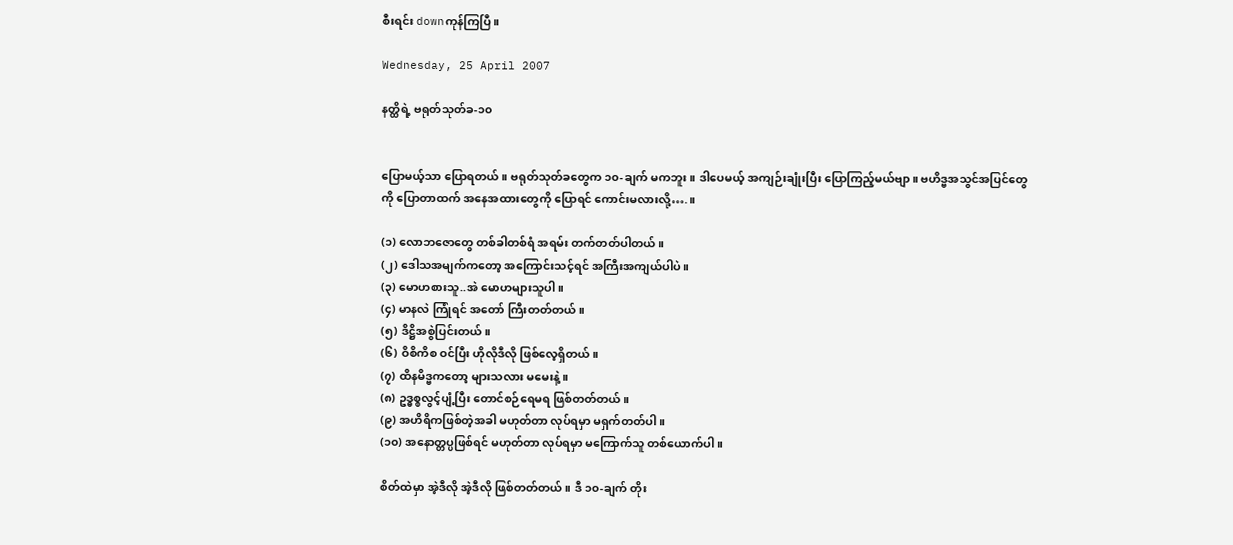စီးရင်း downကုန်ကြပြီ။

Wednesday, 25 April 2007

နတ္ထိရဲ့ ဗရုတ်သုတ်ခ-၁၀


ပြောမယ့်သာ ပြောရတယ်။ ဗရုတ်သုတ်ခတွေက ၁၀-ချက် မကဘူး။ ဒါပေမယ့် အကျဉ်းချုံးပြီး ပြောကြည့်မယ်ဗျာ။ ဗဟိဒ္ဗအသွင်အပြင်တွေကို ပြောတာထက် အနေအထားတွေကို ပြောရင် ကောင်းမလားလို့….။

(၁) လောဘဇောတွေ တစ်ခါတစ်ရံ အရမ်း တက်တတ်ပါတယ်။
(၂) ဒေါသအမျက်ကတော့ အကြောင်းသင့်ရင် အကြီးအကျယ်ပါပဲ။
(၃) မောဟစားသူ..အဲ မောဟများသူပါ။
(၄) မာနလဲ ကြုံရင် အတော် ကြီးတတ်တယ်။
(၅) ဒိဋ္ဌိအစွဲပြင်းတယ်။
(၆) ဝိစိကိစ ဝင်ပြီး ဟိုလိုဒီလို ဖြစ်လေ့ရှိတယ်။
(၇) ထိနမိဒ္ဗကတော့ များသလား မမေးနဲ့။
(၈) ဥဒ္ဓစ္စလွင့်ပျံ့ပြီး တောင်စဉ်ရေမရ ဖြစ်တတ်တယ်။
(၉) အဟိရိကဖြစ်တဲ့အခါ မဟုတ်တာ လုပ်ရမှာ မရှက်တတ်ပါ။
(၁၀) အနောတ္တပ္ပဖြစ်ရင် မဟုတ်တာ လုပ်ရမှာ မကြောက်သူ တစ်ယောက်ပါ။

စိတ်ထဲမှာ အဲ့ဒီလို အဲ့ဒီလို ဖြစ်တတ်တယ်။ ဒီ ၁၀-ချက် တိုး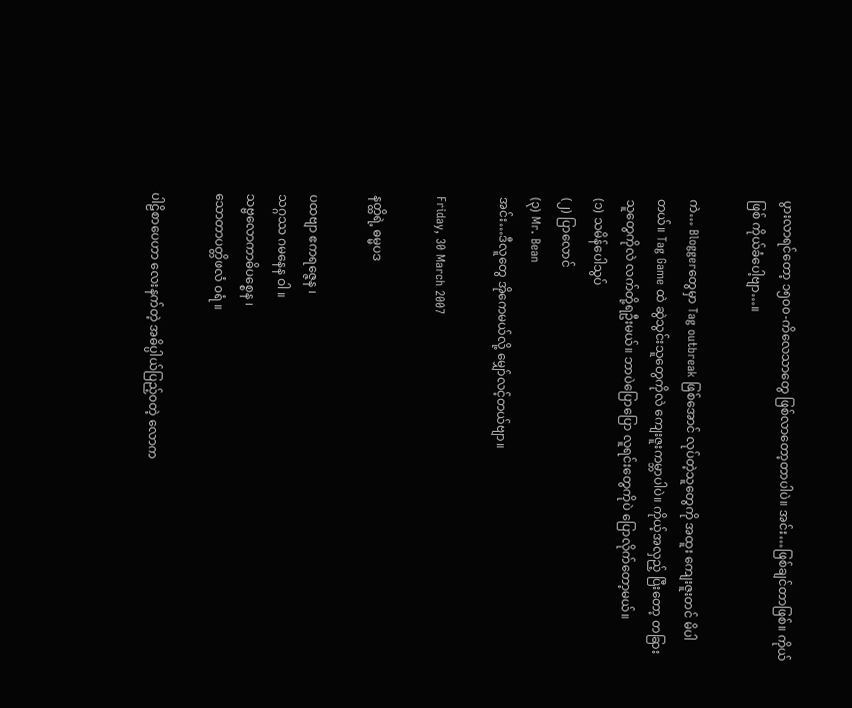ပွားလာရင်တော့ ၁၅၀၀-ကိလေသာတွေ ဖြစ်လာတော့တာပါပဲ။ အင်း…ဖြစ်ချင်တာဖြစ်။ ကိုယ်ဖြစ် ကိုယ်ခံပေါ့ဗျာ…။

ကဲ… Bloggerတွေမှာ Tag outbreak ဖြစ်အောင် လုပ်တဲ့သူတွေကို အထူး ကျေးဇူးတင် မိပါတယ်။ Tag Game ထဲ ဆွဲသွင်းသူတွေကိုလဲ ကျေးဇူးကမ္ဘာပါပဲ။ ကိုယ့်အလှည့် ပြီးတော့ တခြားသူတွေကိုလဲ လက်တို့ရဦးမယ်။ ဘာပဲပြောပြော လူရင်းတွေကိုပဲ ပြောလိုက်တော့မယ်။
(၁) သမိန်ပေါသွပ်
(၂) ပြာလောင်
(၃) Mr. Bean
အင်း…ဒီလူတွေ အိုကေမယ်လို့ မျှော်လင့်တယ်ဗျာ။

Friday, 30 March 2007

နတ္ထိရဲ့ ဓမ္မပဒ

ပထဗျာ ဧကရဇ္ဇေန ၊
သဂ္ဂဿ ဂမနေန ဝါ ။
သဗ္ဗလောကာဓိပစ္စေန ၊
သောတာပတ္တိဖလံ ၀ရံ ။

ပါဠိစာပေဟာ လေးနက်တဲ့ အဓိပ္ပါယ်ပြည့်၀တဲ့ လောက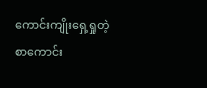ကောင်းကျိုးရှေ့ရှုတဲ့ စာကောင်း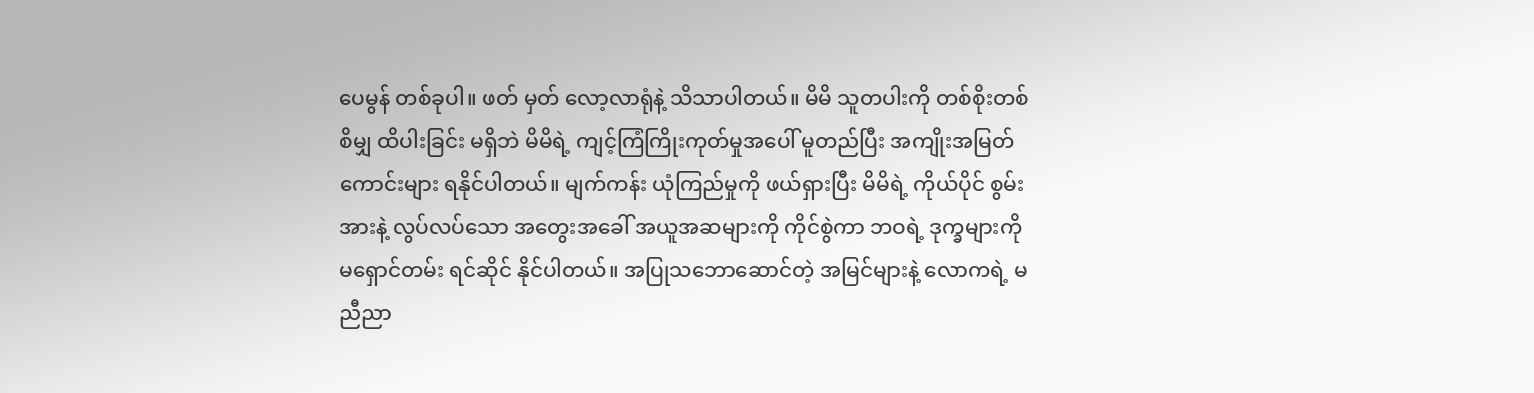ပေမွန် တစ်ခုပါ။ ဖတ် မှတ် လော့လာရုံနဲ့ သိသာပါတယ်။ မိမိ သူတပါးကို တစ်စိုးတစ်စိမျှ ထိပါးခြင်း မရှိဘဲ မိမိရဲ့ ကျင့်ကြံကြိုးကုတ်မှုအပေါ် မူတည်ပြီး အကျိုးအမြတ်ကောင်းများ ရနိုင်ပါတယ်။ မျက်ကန်း ယုံကြည်မှုကို ဖယ်ရှားပြီး မိမိရဲ့ ကိုယ်ပိုင် စွမ်းအားနဲ့ လွပ်လပ်သော အတွေးအခေါ် အယူအဆများကို ကိုင်စွဲကာ ဘဝရဲ့ ဒုက္ခများကို မရှောင်တမ်း ရင်ဆိုင် နိုင်ပါတယ်။ အပြုသဘောဆောင်တဲ့ အမြင်များနဲ့ လောကရဲ့ မညီညာ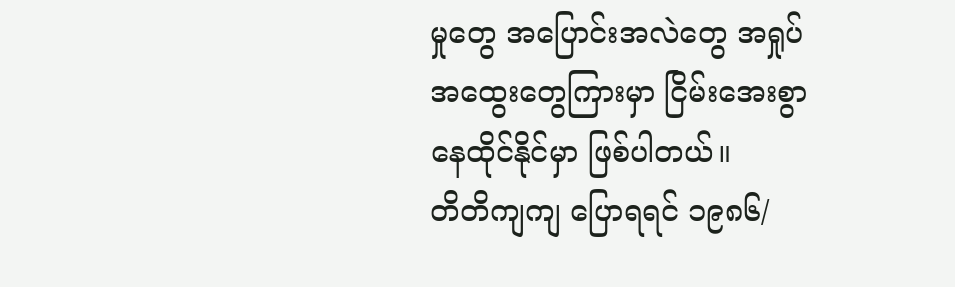မှုတွေ အပြောင်းအလဲတွေ အရှုပ်အထွေးတွေကြားမှာ ငြိမ်းအေးစွာ နေထိုင်နိုင်မှာ ဖြစ်ပါတယ်။
တိတိကျကျ ပြောရရင် ၁၉၈၆/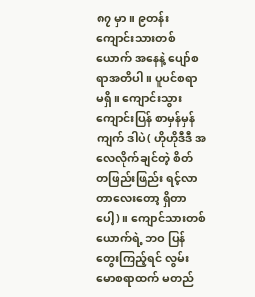၈၇ မှာ။ ၉တန်း ကျောင်းသားတစ်ယောက် အနေနဲ့ ပျော်စရာအတိပါ။ ပူပင်စရာ မရှိ။ ကျောင်းသွား ကျောင်းပြန် စာမှန်မှန်ကျက် ဒါပဲ( ဟိုဟိုဒီဒီ အလေလိုက်ချင်တဲ့ စိတ် တဖြည်းဖြည်း ရင့်လာတာလေးတော့ ရှိတာပေါ့)။ ကျောင်သားတစ်ယောက်ရဲ့ ဘဝ ပြန်တွေးကြည့်ရင် လွမ်းမောစရာထက် မတည်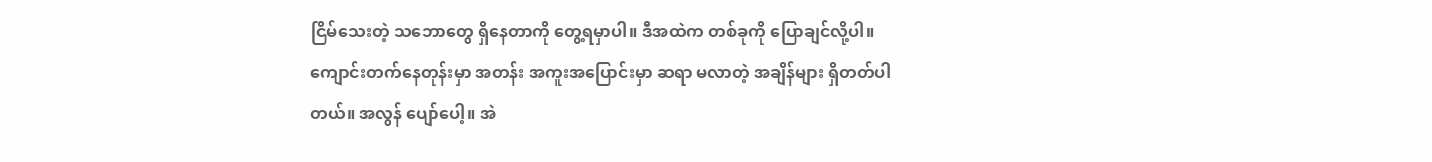ငြိမ်သေးတဲ့ သဘောတွေ ရှိနေတာကို တွေ့ရမှာပါ။ ဒီအထဲက တစ်ခုကို ပြောချင်လို့ပါ။ ကျောင်းတက်နေတုန်းမှာ အတန်း အကူးအပြောင်းမှာ ဆရာ မလာတဲ့ အချိန်များ ရှိတတ်ပါတယ်။ အလွန် ပျော်ပေါ့။ အဲ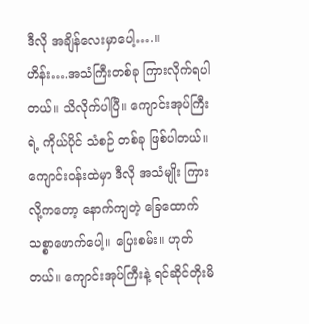ဒီလို အချိန်လေးမှာပေါ့….။
ဟိန်း….အသံကြီးတစ်ခု ကြားလိုက်ရပါတယ်။ သိလိုက်ပါပြီ။ ကျောင်းအုပ်ကြီးရဲ့ ကိုယ်ပိုင် သံစဉ် တစ်ခု ဖြစ်ပါတယ်။ ကျောင်းဝန်းထဲမှာ ဒီလို အသံမျိုး ကြားလို့ကတော့ နောက်ကျတဲ့ ခြေထောက် သစ္စာဖောက်ပေါ့။ ပြေးစမ်း။ ဟုတ်တယ်။ ကျောင်းအုပ်ကြီးနဲ့ ရင်ဆိုင်တိုးမိ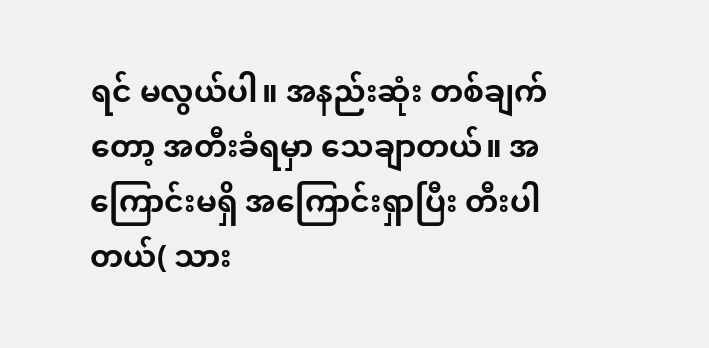ရင် မလွယ်ပါ။ အနည်းဆုံး တစ်ချက်တော့ အတီးခံရမှာ သေချာတယ်။ အကြောင်းမရှိ အကြောင်းရှာပြီး တီးပါတယ်( သား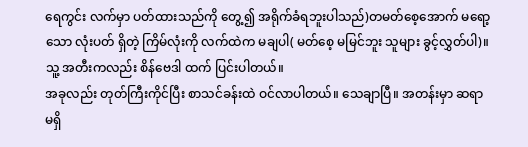ရေကွင်း လက်မှာ ပတ်ထားသည်ကို တွေ့၍ အရိုက်ခံရဘူးပါသည်)တမတ်စေ့အောက် မရော့သော လုံးပတ် ရှိတဲ့ ကြိမ်လုံးကို လက်ထဲက မချပါ( မတ်စေ့ မမြင်ဘူး သူများ ခွင့်လွှတ်ပါ)။ သူ့ အတီးကလည်း စိန်ဗေဒါ ထက် ပြင်းပါတယ်။
အခုလည်း တုတ်ကြီးကိုင်ပြီး စာသင်ခန်းထဲ ဝင်လာပါတယ်။ သေချာပြီ။ အတန်းမှာ ဆရာ မရှိ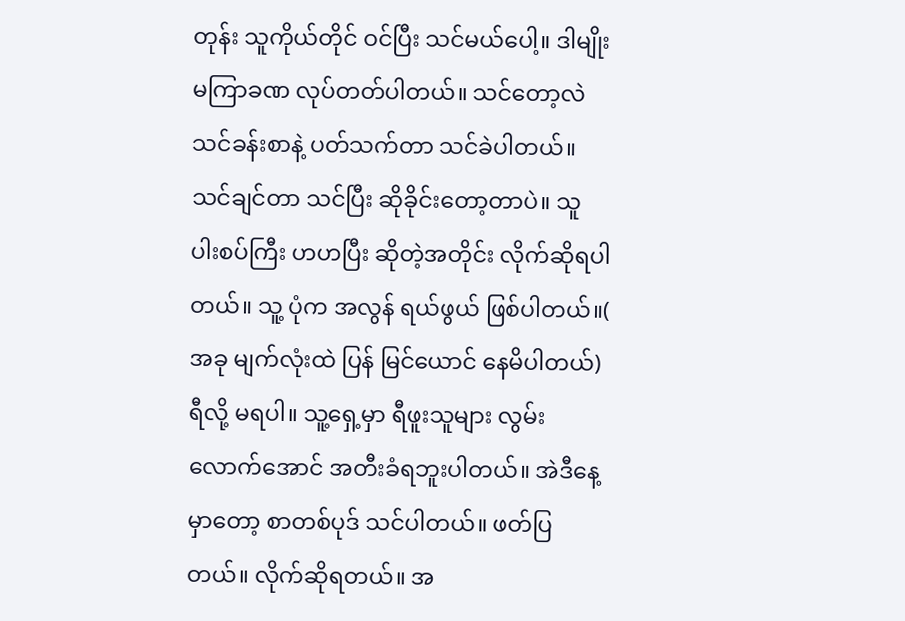တုန်း သူကိုယ်တိုင် ဝင်ပြီး သင်မယ်ပေါ့။ ဒါမျိုး မကြာခဏ လုပ်တတ်ပါတယ်။ သင်တော့လဲ သင်ခန်းစာနဲ့ ပတ်သက်တာ သင်ခဲပါတယ်။ သင်ချင်တာ သင်ပြီး ဆိုခိုင်းတော့တာပဲ။ သူ ပါးစပ်ကြီး ဟဟပြီး ဆိုတဲ့အတိုင်း လိုက်ဆိုရပါတယ်။ သူ့ ပုံက အလွန် ရယ်ဖွယ် ဖြစ်ပါတယ်။( အခု မျက်လုံးထဲ ပြန် မြင်ယောင် နေမိပါတယ်) ရီလို့ မရပါ။ သူ့ရှေ့မှာ ရီဖူးသူများ လွမ်းလောက်အောင် အတီးခံရဘူးပါတယ်။ အဲဒီနေ့မှာတော့ စာတစ်ပုဒ် သင်ပါတယ်။ ဖတ်ပြတယ်။ လိုက်ဆိုရတယ်။ အ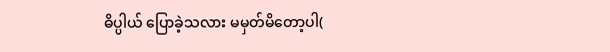ဓိပ္ပါယ် ပြောခဲ့သလား မမှတ်မိတော့ပါ(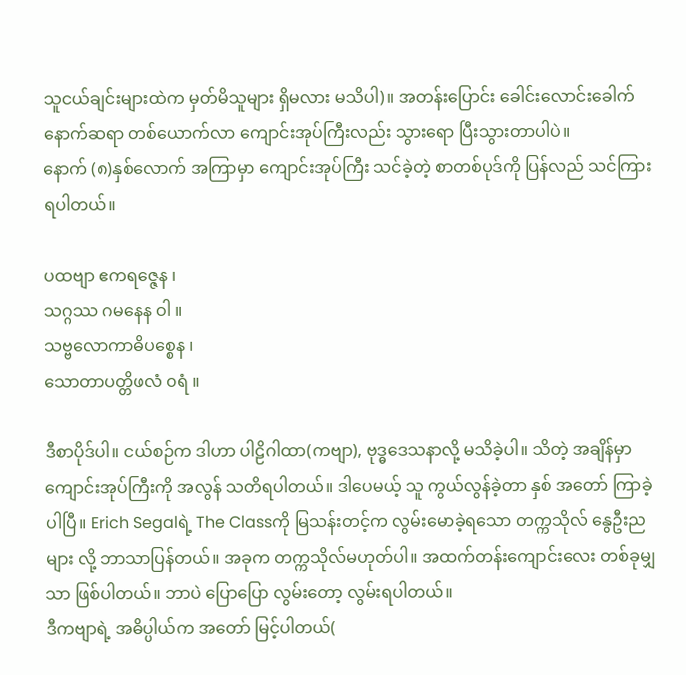သူငယ်ချင်းများထဲက မှတ်မိသူများ ရှိမလား မသိပါ)။ အတန်းပြောင်း ခေါင်းလောင်းခေါက် နောက်ဆရာ တစ်ယောက်လာ ကျောင်းအုပ်ကြီးလည်း သွားရော ပြီးသွားတာပါပဲ။
နောက် (၈)နှစ်လောက် အကြာမှာ ကျောင်းအုပ်ကြီး သင်ခဲ့တဲ့ စာတစ်ပုဒ်ကို ပြန်လည် သင်ကြားရပါတယ်။

ပထဗျာ ဧကရဇ္ဇေန ၊
သဂ္ဂဿ ဂမနေန ဝါ ။
သဗ္ဗလောကာဓိပစ္စေန ၊
သောတာပတ္တိဖလံ ၀ရံ ။

ဒီစာပိုဒ်ပါ။ ငယ်စဉ်က ဒါဟာ ပါဠိဂါထာ(ကဗျာ), ဗုဒ္ဓဒေသနာလို့ မသိခဲ့ပါ။ သိတဲ့ အချိန်မှာ ကျောင်းအုပ်ကြီးကို အလွန် သတိရပါတယ်။ ဒါပေမယ့် သူ ကွယ်လွန်ခဲ့တာ နှစ် အတော် ကြာခဲ့ပါပြီ။ Erich Segalရဲ့ The Classကို မြသန်းတင့်က လွမ်းမောခဲ့ရသော တက္ကသိုလ် နွေဦးညများ လို့ ဘာသာပြန်တယ်။ အခုက တက္ကသိုလ်မဟုတ်ပါ။ အထက်တန်းကျောင်းလေး တစ်ခုမျှသာ ဖြစ်ပါတယ်။ ဘာပဲ ပြောပြော လွမ်းတော့ လွမ်းရပါတယ်။
ဒီကဗျာရဲ့ အဓိပ္ပါယ်က အတော် မြင့်ပါတယ်(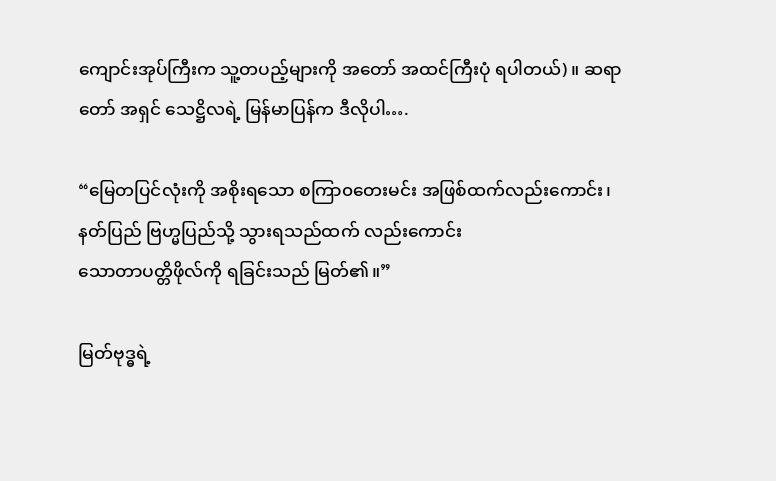ကျောင်းအုပ်ကြီးက သူ့တပည့်များကို အတော် အထင်ကြီးပုံ ရပါတယ်)။ ဆရာတော် အရှင် သေဋ္ဌိလရဲ့ မြန်မာပြန်က ဒီလိုပါ….

“မြေတပြင်လုံးကို အစိုးရသော စကြာ၀တေးမင်း အဖြစ်ထက်လည်းကောင်း၊
နတ်ပြည် ဗြဟ္မပြည်သို့ သွားရသည်ထက် လည်းကောင်း
သောတာပတ္တိဖိုလ်ကို ရခြင်းသည် မြတ်၏။”

မြတ်ဗုဒ္ဓရဲ့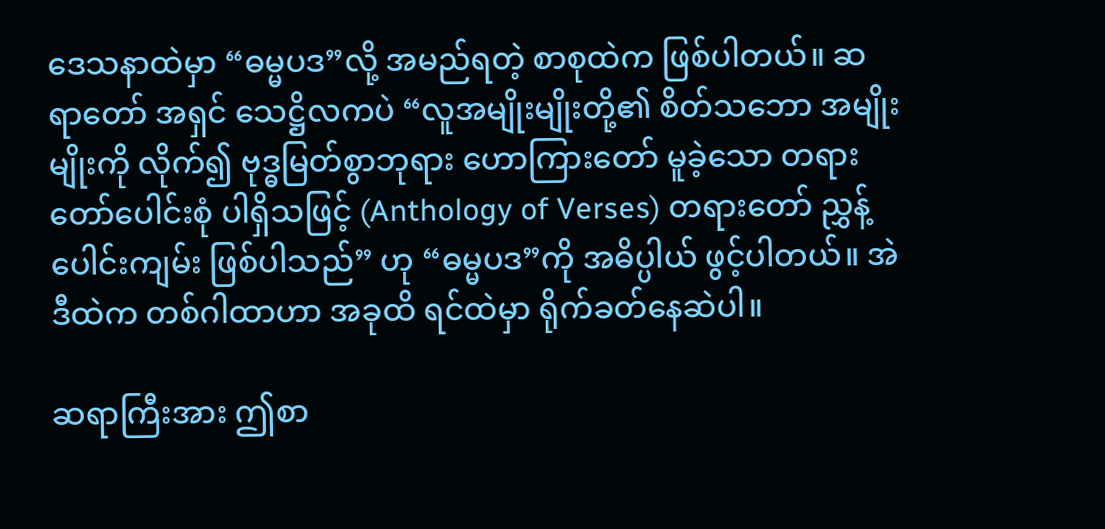ဒေသနာထဲမှာ “ဓမ္မပဒ”လို့ အမည်ရတဲ့ စာစုထဲက ဖြစ်ပါတယ်။ ဆရာတော် အရှင် သေဋ္ဌိလကပဲ “လူအမျိုးမျိုးတို့၏ စိတ်သဘော အမျိုးမျိုးကို လိုက်၍ ဗုဒ္ဓမြတ်စွာဘုရား ဟောကြားတော် မူခဲ့သော တရားတော်ပေါင်းစုံ ပါရှိသဖြင့် (Anthology of Verses) တရားတော် ညွှန့်ပေါင်းကျမ်း ဖြစ်ပါသည်” ဟု “ဓမ္မပဒ”ကို အဓိပ္ပါယ် ဖွင့်ပါတယ်။ အဲဒီထဲက တစ်ဂါထာဟာ အခုထိ ရင်ထဲမှာ ရိုက်ခတ်နေဆဲပါ။

ဆရာကြီးအား ဤစာ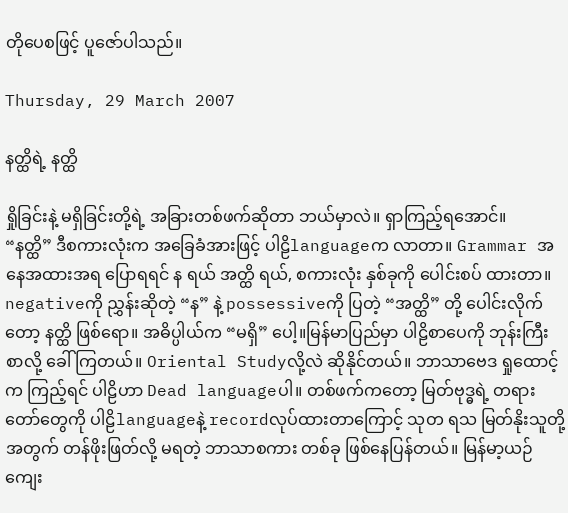တိုပေစဖြင့် ပူဇော်ပါသည်။

Thursday, 29 March 2007

နတ္ထိရဲ့ နတ္ထိ

ရှိုခြင်းနဲ့ မရှိခြင်းတို့ရဲ့ အခြားတစ်ဖက်ဆိုတာ ဘယ်မှာလဲ။ ရှာကြည့်ရအောင်။
“နတ္ထိ” ဒီစကားလုံးက အခြေခံအားဖြင့် ပါဠိlanguageက လာတာ။ Grammar အနေအထားအရ ပြောရရင် န ရယ် အတ္ထိ ရယ်, စကားလုံး နှစ်ခုကို ပေါင်းစပ် ထားတာ။ negativeကို ညွှန်းဆိုတဲ့ “န” နဲ့ possessiveကို ပြတဲ့ “အတ္ထိ” တို့ ပေါင်းလိုက်တော့ နတ္ထိ ဖြစ်ရော။ အဓိပ္ပါယ်က “မရှိ” ပေါ့။မြန်မာပြည်မှာ ပါဠိစာပေကို ဘုန်းကြီးစာလို့ ခေါ်ကြတယ်။ Oriental Studyလို့လဲ ဆိုနိုင်တယ်။ ဘာသာဗေဒ ရှုထောင့်က ကြည့်ရင် ပါဠိဟာ Dead languageပါ။ တစ်ဖက်ကတော့ မြတ်ဗုဒ္ဓရဲ့ တရားတော်တွေကို ပါဠိlanguageနဲ့ recordလုပ်ထားတာကြောင့် သုတ ရသ မြတ်နိုးသူတို့ အတွက် တန်ဖိုးဖြတ်လို့ မရတဲ့ ဘာသာစကား တစ်ခု ဖြစ်နေပြန်တယ်။ မြန်မာ့ယဉ်ကျေး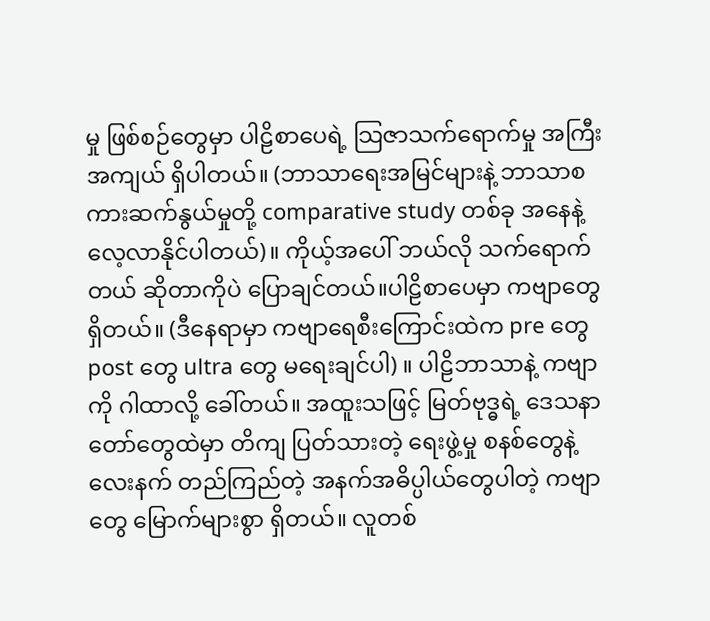မှု ဖြစ်စဉ်တွေမှာ ပါဠိစာပေရဲ့ သြဇာသက်ရောက်မှု အကြီးအကျယ် ရှိပါတယ်။ (ဘာသာရေးအမြင်များနဲ့ ဘာသာစကားဆက်နွယ်မှုတို့ comparative study တစ်ခု အနေနဲ့ လေ့လာနိုင်ပါတယ်)။ ကိုယ့်အပေါ် ဘယ်လို သက်ရောက်တယ် ဆိုတာကိုပဲ ပြောချင်တယ်။ပါဠိစာပေမှာ ကဗျာတွေ ရှိတယ်။ (ဒီနေရာမှာ ကဗျာရေစီးကြောင်းထဲက pre တွေ post တွေ ultra တွေ မရေးချင်ပါ) ။ ပါဠိဘာသာနဲ့ ကဗျာကို ဂါထာလို့ ခေါ်တယ်။ အထူးသဖြင့် မြတ်ဗုဒ္ဓရဲ့ ဒေသနာတော်တွေထဲမှာ တိကျ ပြတ်သားတဲ့ ရေးဖွဲ့မှု စနစ်တွေနဲ့ လေးနက် တည်ကြည်တဲ့ အနက်အဓိပ္ပါယ်တွေပါတဲ့ ကဗျာတွေ မြောက်များစွာ ရှိတယ်။ လူတစ်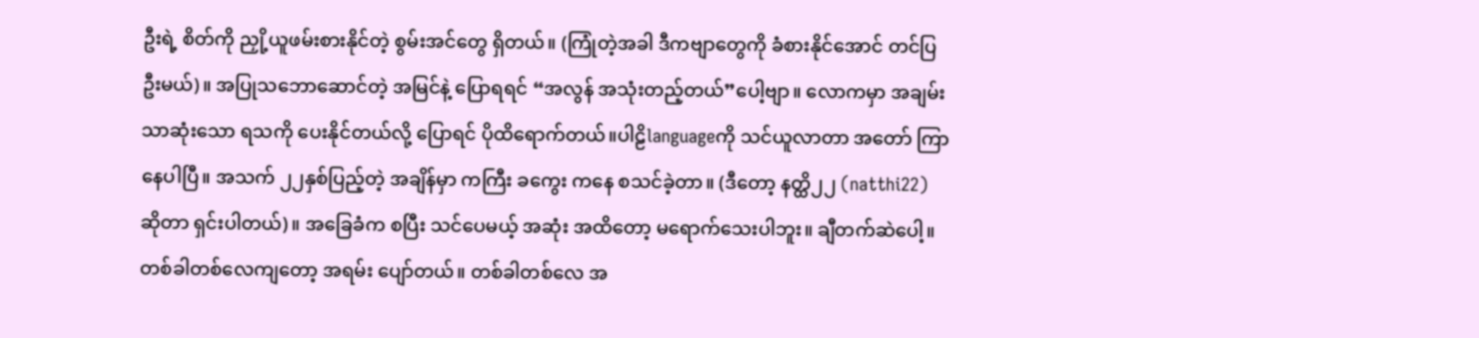ဦးရဲ့ စိတ်ကို ညှို့ယူဖမ်းစားနိုင်တဲ့ စွမ်းအင်တွေ ရှိတယ်။ (ကြုံတဲ့အခါ ဒီကဗျာတွေကို ခံစားနိုင်အောင် တင်ပြဦးမယ်)။ အပြုသဘောဆောင်တဲ့ အမြင်နဲ့ ပြောရရင် “အလွန် အသုံးတည့်တယ်”ပေါ့ဗျာ။ လောကမှာ အချမ်းသာဆုံးသော ရသကို ပေးနိုင်တယ်လို့ ပြောရင် ပိုထိရောက်တယ်။ပါဠိlanguageကို သင်ယူလာတာ အတော် ကြာနေပါပြီ။ အသက် ၂၂နှစ်ပြည့်တဲ့ အချိန်မှာ ကကြီး ခကွေး ကနေ စသင်ခဲ့တာ။ (ဒီတော့ နတ္ထိ၂၂ (natthi22) ဆိုတာ ရှင်းပါတယ်)။ အခြေခံက စပြီး သင်ပေမယ့် အဆုံး အထိတော့ မရောက်သေးပါဘူး။ ချီတက်ဆဲပေါ့။ တစ်ခါတစ်လေကျတော့ အရမ်း ပျော်တယ်။ တစ်ခါတစ်လေ အ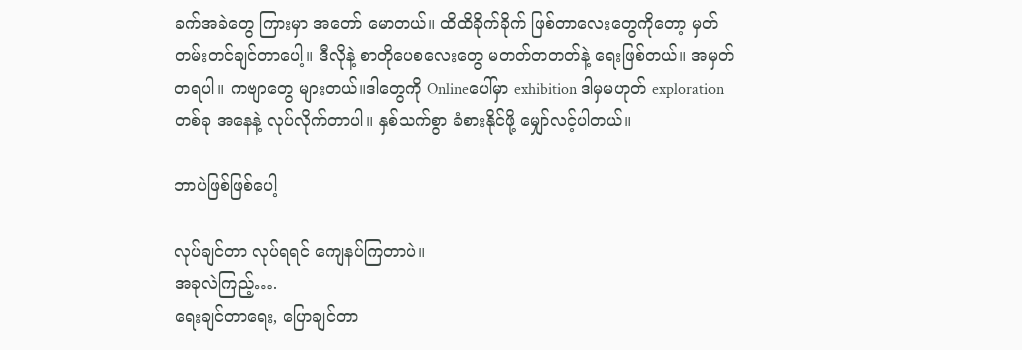ခက်အခဲတွေ ကြားမှာ အတော် မောတယ်။ ထိထိခိုက်ခိုက် ဖြစ်တာလေးတွေကိုတော့ မှတ်တမ်းတင်ချင်တာပေါ့။ ဒီလိုနဲ့ စာတိုပေစလေးတွေ မတတ်တတတ်နဲ့ ရေးဖြစ်တယ်။ အမှတ်တရပါ။ ကဗျာတွေ များတယ်။ဒါတွေကို Onlineပေါ်မှာ exhibition ဒါမှမဟုတ် exploration တစ်ခု အနေနဲ့ လုပ်လိုက်တာပါ။ နှစ်သက်စွာ ခံစားနိုင်ဖို့ မျှော်လင့်ပါတယ်။

ဘာပဲဖြစ်ဖြစ်ပေါ့

လုပ်ချင်တာ လုပ်ရရင် ကျေနပ်ကြတာပဲ။
အခုလဲကြည့်….
ရေးချင်တာရေး, ပြောချင်တာ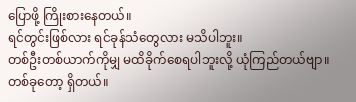ပြောဖို့ ကြိုးစားနေတယ်။
ရင်တွင်းဖြစ်လား ရင်ခုန်သံတွေလား မသိပါဘူး။
တစ်ဦးတစ်ယာက်ကိုမျှ မထိခိုက်စေရပါဘူးလို့ ယုံကြည်တယ်ဗျာ။
တစ်ခုတော့ ရှိတယ်။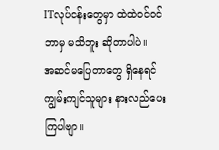ITလုပ်ငန်းတွေမှာ ထဲထဲဝင်ဝင် ဘာမှ မသိဘူး ဆိုတာပါပဲ။
အဆင်မပြေတာတွေ ရှိနေရင် ကျွမ်းကျင်သူများ နားလည်ပေးကြပါဗျာ။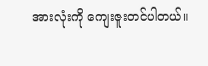အားလုံးကို ကျေးဇူးတင်ပါတယ်။